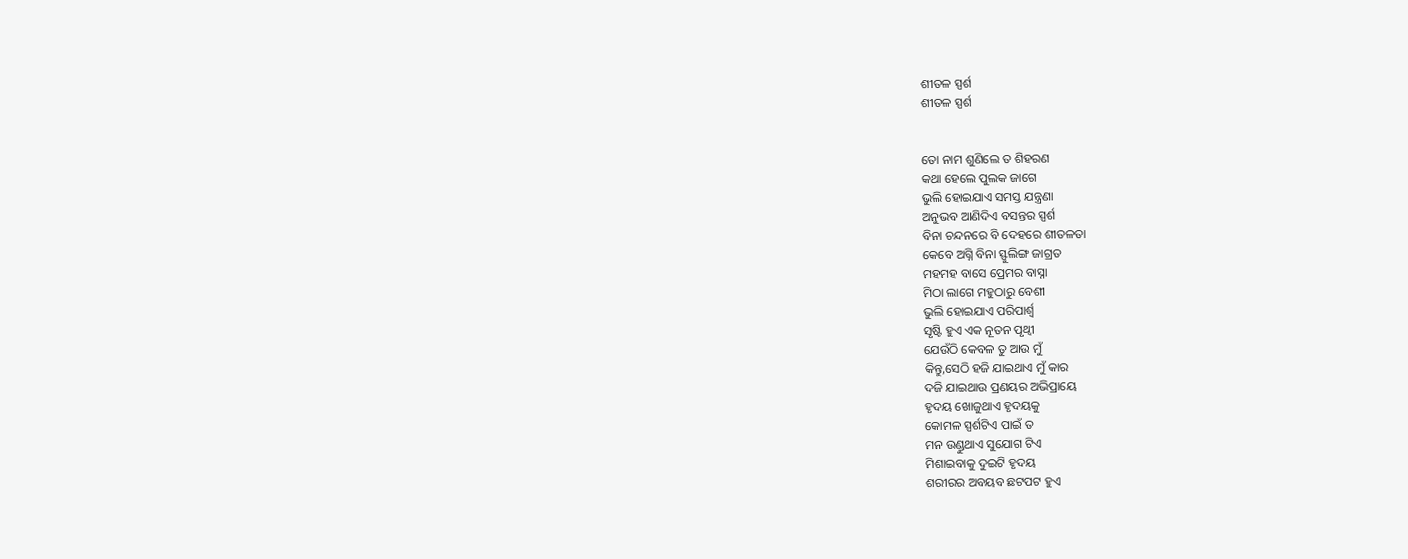ଶୀତଳ ସ୍ପର୍ଶ
ଶୀତଳ ସ୍ପର୍ଶ


ତୋ ନାମ ଶୁଣିଲେ ତ ଶିହରଣ
କଥା ହେଲେ ପୁଲକ ଜାଗେ
ଭୁଲି ହୋଇଯାଏ ସମସ୍ତ ଯନ୍ତ୍ରଣା
ଅନୁଭବ ଆଣିଦିଏ ବସନ୍ତର ସ୍ପର୍ଶ
ବିନା ଚନ୍ଦନରେ ବି ଦେହରେ ଶୀତଳତା
କେବେ ଅଗ୍ନି ବିନା ସ୍ଫୁଲିଙ୍ଗ ଜାଗ୍ରତ
ମହମହ ବାସେ ପ୍ରେମର ବାସ୍ନା
ମିଠା ଲାଗେ ମହୁଠାରୁ ବେଶୀ
ଭୁଲି ହୋଇଯାଏ ପରିପାର୍ଶ୍ବ
ସୃଷ୍ଟି ହୁଏ ଏକ ନୂତନ ପୃଥ୍ୱୀ
ଯେଉଁଠି କେବଳ ତୁ ଆଉ ମୁଁ
କିନ୍ତୁ,ସେଠି ହଜି ଯାଇଥାଏ ମୁଁ କାର
ଦଜି ଯାଇଥାଉ ପ୍ରଣୟର ଅଭିପ୍ରାୟେ
ହୃଦୟ ଖୋଜୁଥାଏ ହୃଦୟକୁ
କୋମଳ ସ୍ପର୍ଶଟିଏ ପାଇଁ ତ
ମନ ଉଣ୍ଡୁଥାଏ ସୁଯୋଗ ଟିଏ
ମିଶାଇବାକୁ ଦୁଇଟି ହୃଦୟ
ଶରୀରର ଅବୟବ ଛଟପଟ ହୁଏ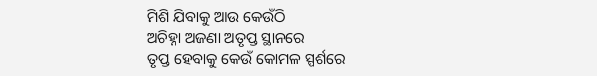ମିଶି ଯିବାକୁ ଆଉ କେଉଁଠି
ଅଚିହ୍ନା ଅଜଣା ଅତୃପ୍ତ ସ୍ଥାନରେ
ତୃପ୍ତ ହେବାକୁ କେଉଁ କୋମଳ ସ୍ପର୍ଶରେ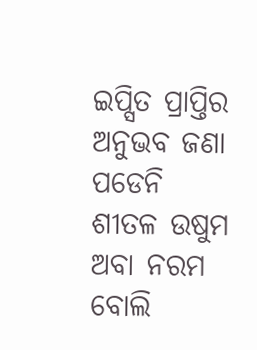ଇପ୍ସିତ ପ୍ରାପ୍ତିର ଅନୁଭବ ଜଣା ପଡେନି
ଶୀତଳ ଉଷୁମ ଅବା ନରମ ବୋଲି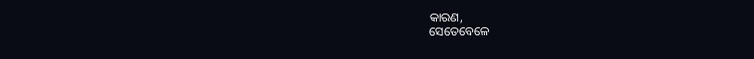କାରଣ,
ସେତେବେଳେ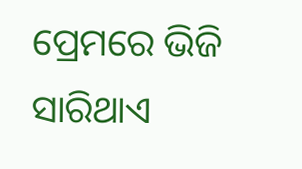ପ୍ରେମରେ ଭିଜି ସାରିଥାଏ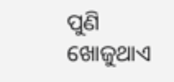ପୁଣି ଖୋଜୁଥାଏ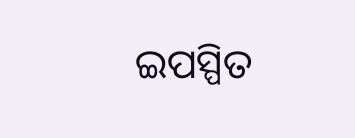ଇପସ୍ପିତ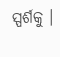ସ୍ପର୍ଶକୁ ।